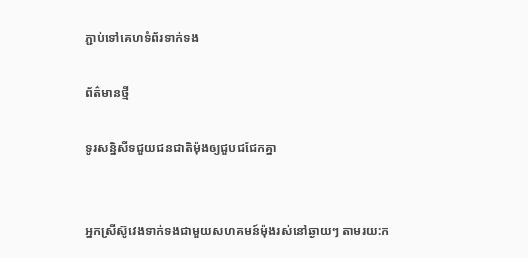ភ្ជាប់ទៅគេហទំព័រទាក់ទង

ព័ត៌មានថ្មី

ទូរសន្និសីទជួយជនជាតិម៉ុងឲ្យជួបជជែកគ្នា


អ្នកស្រីស៊ូវេងទាក់ទងជាមួយសហគមន៍ម៉ុងរស់នៅឆ្ងាយៗ តាមរយ:ក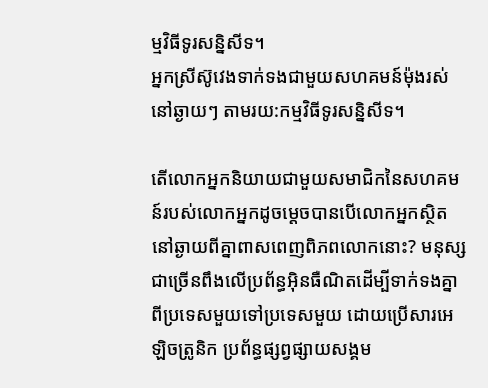ម្មវិធីទូរសន្និសីទ។
អ្នកស្រីស៊ូវេងទាក់ទងជាមួយសហគមន៍ម៉ុងរស់នៅឆ្ងាយៗ តាមរយ:កម្មវិធីទូរសន្និសីទ។

តើលោកអ្នកនិយាយជាមួយសមាជិកនៃសហគមន៍របស់លោកអ្នកដូចម្ដេចបានបើលោកអ្នកស្ថិតនៅឆ្ងាយពីគ្នាពាសពេញពិភពលោកនោះ? មនុស្សជាច្រើនពឹងលើប្រព័ន្ធអ៊ិនធឺណិតដើម្បីទាក់ទងគ្នាពីប្រទេសមួយទៅប្រទេសមួយ ដោយប្រើសារអេឡិចត្រូនិក ប្រព័ន្ធផ្សព្វផ្សាយសង្គម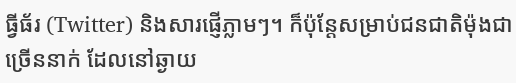ធ្វីធ័រ (Twitter) និងសារផ្ញើភ្លាមៗ។ ក៏ប៉ុន្ដែសម្រាប់ជនជាតិម៉ុងជាច្រើននាក់ ដែលនៅឆ្ងាយ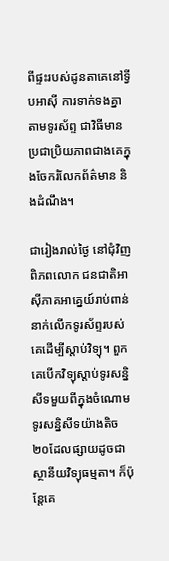ពីផ្ទះរបស់ដូនតាគេនៅទ្វីបអាស៊ី ការទាក់ទងគ្នាតាមទូរស័ព្ទ ជាវិធីមានប្រជាប្រិយភាពជាងគេក្នុងចែករំលែកព័ត៌មាន និងដំណឹង។

ជារៀងរាល់ថ្ងៃ នៅជុំវិញពិភពលោក ជនជាតិអាស៊ីភាគអាគ្នេយ៍រាប់ពាន់នាក់លើកទូរស័ព្ទរបស់គេដើម្បីស្ដាប់វិទ្យុ។ ពួកគេបើកវិទ្យុស្ដាប់ទូរសន្និសីទមួយពីក្នុងចំណោមទូរសន្និសីទយ៉ាងតិច២០ដែលផ្សាយដូចជាស្ថានីយវិទ្យុធម្មតា។ ក៏ប៉ុន្ដែគេ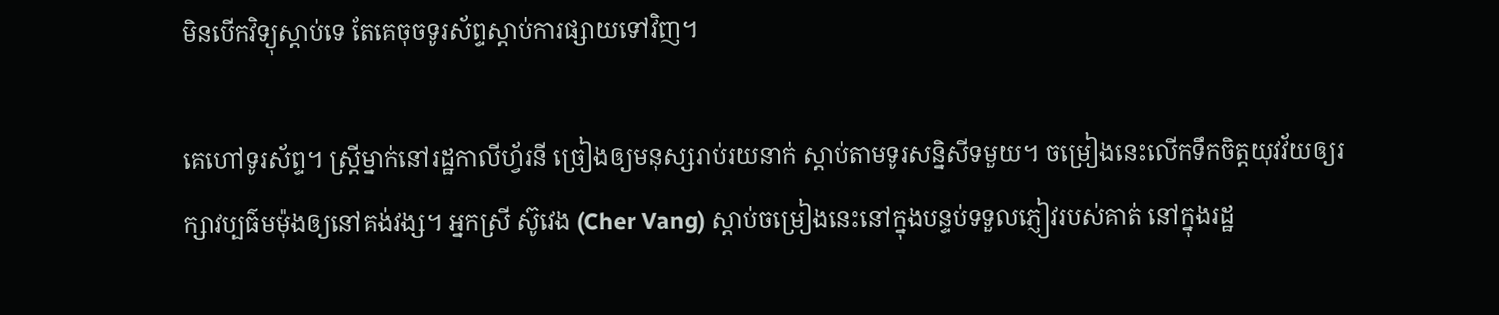មិនបើកវិទ្យុស្ដាប់ទេ តែគេចុចទូរស័ព្ទស្ដាប់ការផ្សាយទៅវិញ។

គេហៅទូរស័ព្ទ។ ស្ដ្រីម្នាក់នៅរដ្ឋកាលីហ្វ័រនី ច្រៀងឲ្យមនុស្សរាប់រយនាក់ ស្ដាប់តាមទូរសន្និសីទមួយ។ ចម្រៀងនេះលើកទឹកចិត្ដយុវវ័យឲ្យរក្សាវប្បធ៌មម៉ុងឲ្យនៅគង់វង្ស។ អ្នកស្រី ស៊ូវេង (Cher Vang) ស្ដាប់ចម្រៀងនេះនៅក្នុងបន្ទប់ទទួលភ្ញៀវរបស់គាត់ នៅក្នុងរដ្ឋ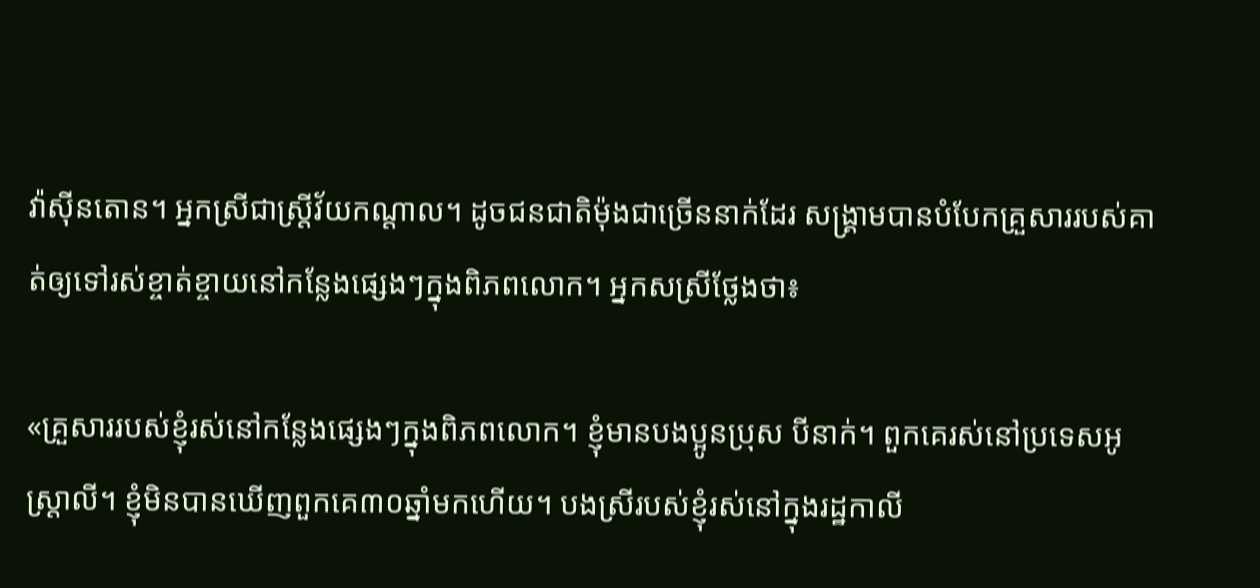វ៉ាស៊ីនតោន។ អ្នកស្រីជាស្ដ្រីវ័យកណ្ដាល។ ដូចជនជាតិម៉ុងជាច្រើននាក់ដែរ សង្គ្រាមបានបំបែកគ្រួសាររបស់គាត់ឲ្យទៅរស់ខ្ចាត់ខ្ចាយនៅកន្លែងផ្សេងៗក្នុងពិភពលោក។ អ្នកសស្រីថ្លែងថា៖

«គ្រួសាររបស់ខ្ញុំរស់នៅកន្លែងផ្សេងៗក្នុងពិភពលោក។ ខ្ញុំមានបងប្អូនប្រុស បីនាក់។ ពួកគេរស់នៅប្រទេសអូស្ដ្រាលី។ ខ្ញុំមិនបានឃើញពួកគេ៣០ឆ្នាំមកហើយ។ បងស្រីរបស់ខ្ញុំរស់នៅក្នុងរដ្ឋកាលី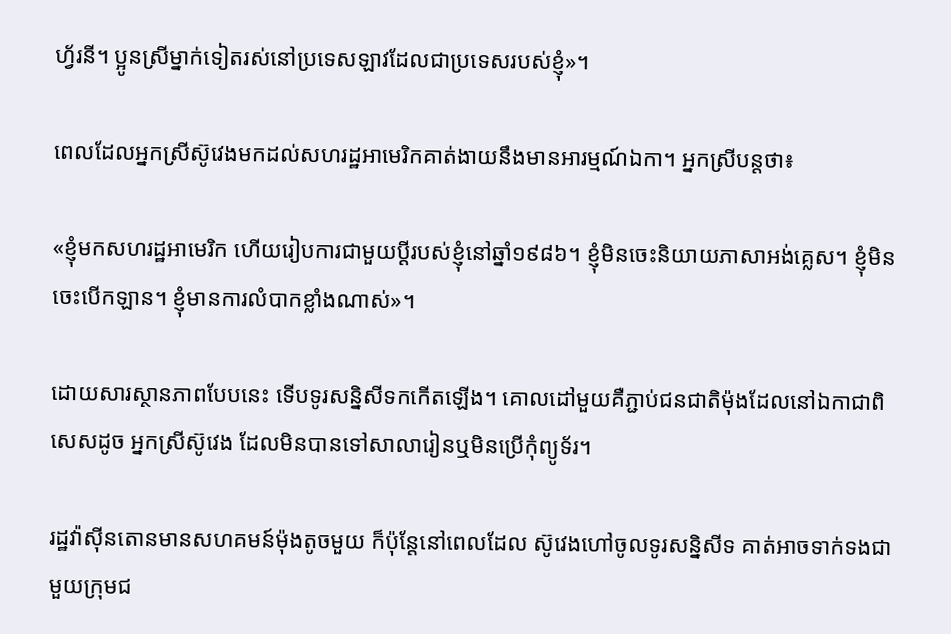ហ្វ័រនី។ ប្អូនស្រីម្នាក់ទៀតរស់នៅប្រទេសឡាវដែលជាប្រទេសរបស់ខ្ញុំ»។

ពេលដែលអ្នកស្រីស៊ូវេងមកដល់សហរដ្ឋអាមេរិកគាត់ងាយនឹងមានអារម្មណ៍ឯកា។ អ្នកស្រីបន្តថា៖

«ខ្ញុំមកសហរដ្ឋអាមេរិក ហើយរៀបការជាមួយប្ដីរបស់ខ្ញុំនៅឆ្នាំ១៩៨៦។ ខ្ញុំមិនចេះនិយាយភាសាអង់គ្លេស។ ខ្ញុំមិនចេះបើកឡាន។ ខ្ញុំមានការលំបាកខ្លាំងណាស់»។

ដោយសារស្ថានភាពបែបនេះ ទើបទូរសន្និសីទកកើតឡើង។ គោលដៅមួយគឺភ្ជាប់ជនជាតិម៉ុងដែលនៅឯកាជាពិសេសដូច អ្នកស្រីស៊ូវេង ដែលមិនបានទៅសាលារៀនឬមិនប្រើកុំព្យូទ័រ។

រដ្ឋវ៉ាស៊ីនតោនមានសហគមន៍ម៉ុងតូចមួយ ក៏ប៉ុន្ដែនៅពេលដែល ស៊ូវេងហៅចូលទូរសន្និសីទ គាត់អាចទាក់ទងជាមួយក្រុមជ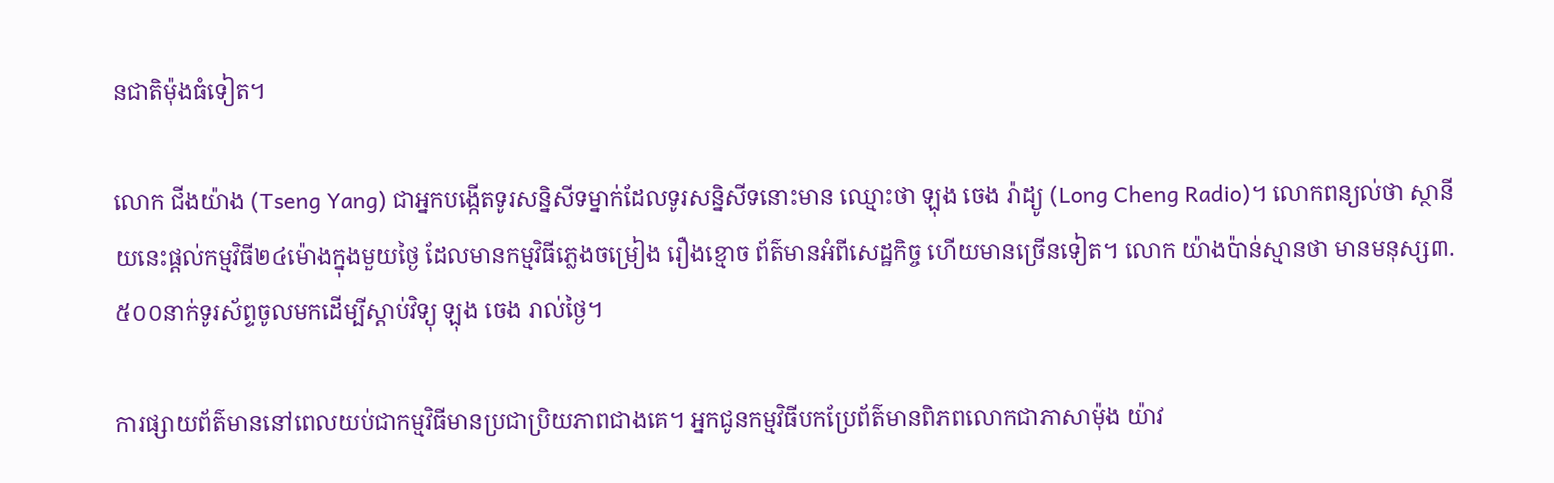នជាតិម៉ុងធំទៀត។

លោក ជីងយ៉ាង (Tseng Yang) ជាអ្នកបង្កើតទូរសន្និសីទម្នាក់ដែលទូរសន្និសីទនោះមាន ឈ្មោះថា ឡុង ចេង រ៉ាដ្យូ (Long Cheng Radio)។ លោកពន្យល់ថា ស្ថានីយនេះផ្ដល់កម្មវិធី២៤ម៉ោងក្នុងមួយថ្ងៃ ដែលមានកម្មវិធីភ្លេងចម្រៀង រឿងខ្មោច ព័ត៌មានអំពីសេដ្ឋកិច្ច ហើយមានច្រើនទៀត។ លោក យ៉ាងប៉ាន់ស្មានថា មានមនុស្ស៣.៥០០នាក់ទូរស័ព្ទចូលមកដើម្បីស្ដាប់វិទ្យុ ឡុង ចេង រាល់ថ្ងៃ។

ការផ្សាយព័ត៌មាននៅពេលយប់ជាកម្មវិធីមានប្រជាប្រិយភាពជាងគេ។ អ្នកជូនកម្មវិធីបកប្រែព័ត៌មានពិភពលោកជាភាសាម៉ុង យ៉ាវ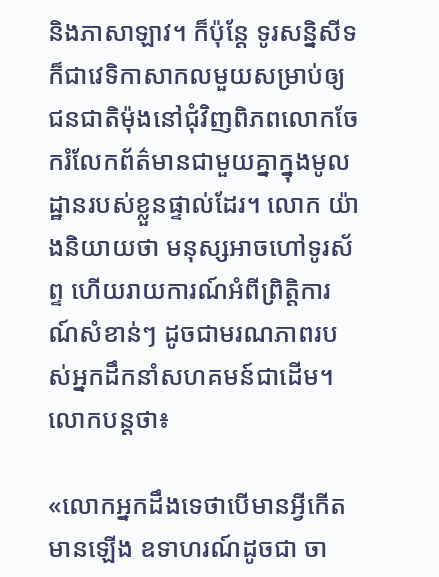និងភាសាឡាវ។ ក៏ប៉ុន្ដែ ទូរសន្និសីទ ក៏ជាវេទិកាសាកលមួយសម្រាប់ឲ្យជនជាតិម៉ុងនៅជុំវិញពិភពលោកចែករំលែកព័ត៌មានជាមួយគ្នាក្នុងមូលដ្ឋានរបស់ខ្លួនផ្ទាល់ដែរ។ លោក យ៉ាងនិយាយថា មនុស្សអាចហៅទូរស័ព្ទ ហើយរាយការណ៍អំពីព្រិត្ដិការណ៍សំខាន់ៗ ដូចជាមរណភាពរបស់អ្នកដឹកនាំសហគមន៍ជាដើម។ លោកបន្តថា៖

«លោកអ្នកដឹងទេថាបើមានអ្វីកើតមានឡើង ឧទាហរណ៍ដូចជា ចា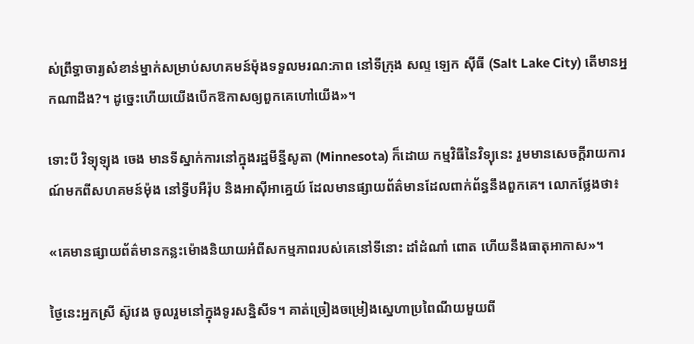ស់ព្រឹទ្ធាចារ្យសំខាន់ម្នាក់សម្រាប់សហគមន៍ម៉ុងទទួលមរណ:ភាព នៅទីក្រុង សល្ទ ឡេក ស៊ីធី (Salt Lake City) តើមានអ្នកណាដឹង?។ ដូច្នេះហើយយើងបើកឱកាសឲ្យពួកគេហៅយើង»។

ទោះបី វិទ្យុឡុង ចេង មានទីស្នាក់ការនៅក្នុងរដ្ឋមីន្នីសូតា (Minnesota) ក៏ដោយ កម្មវិធីនៃវិទ្យុនេះ រួមមានសេចក្ដីរាយការណ៍មកពីសហគមន៍ម៉ុង នៅទ្វីបអឺរ៉ុប និងអាស៊ីអាគ្នេយ៍ ដែលមានផ្សាយព័ត៌មានដែលពាក់ព័ន្ធនឹងពួកគេ។ លោកថ្លែងថា៖

«គេមានផ្សាយព័ត៌មានកន្លះម៉ោងនិយាយអំពីសកម្មភាពរបស់គេនៅទីនោះ ដាំដំណាំ ពោត ហើយនឹងធាតុអាកាស»។

ថ្ងៃនេះអ្នកស្រី ស៊ូវេង ចូលរួមនៅក្នុងទូរសន្និសីទ។ គាត់ច្រៀងចម្រៀងស្នេហាប្រពៃណីយមួយពី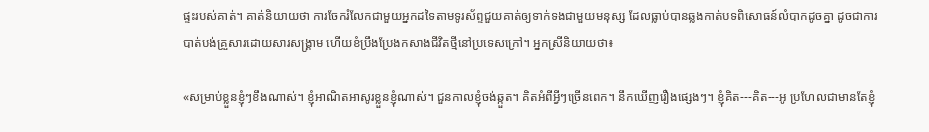ផ្ទះរបស់គាត់។ គាត់និយាយថា ការចែករំលែកជាមួយអ្នកដទៃតាមទូរស័ព្ទជួយគាត់ឲ្យទាក់ទងជាមួយមនុស្ស ដែលធ្លាប់បានឆ្លងកាត់បទពិសោធន៍លំបាកដូចគ្នា ដូចជាការបាត់បង់គ្រួសារដោយសារសង្គ្រាម ហើយខំប្រឹងប្រែងកសាងជីវិតថ្មីនៅប្រទេសក្រៅ។ អ្នកស្រីនិយាយថា៖

«សម្រាប់ខ្លួនខ្ញុំៗខឹងណាស់។ ខ្ញុំអាណិតអាសូរខ្លួនខ្ញុំណាស់។ ជួនកាលខ្ញុំចង់ឆ្កួត។ គិតអំពីអ្វីៗច្រើនពេក។ នឹកឃើញរឿងផ្សេងៗ។ ខ្ញុំគិត---គិត---អូ ប្រហែលជាមានតែខ្ញុំ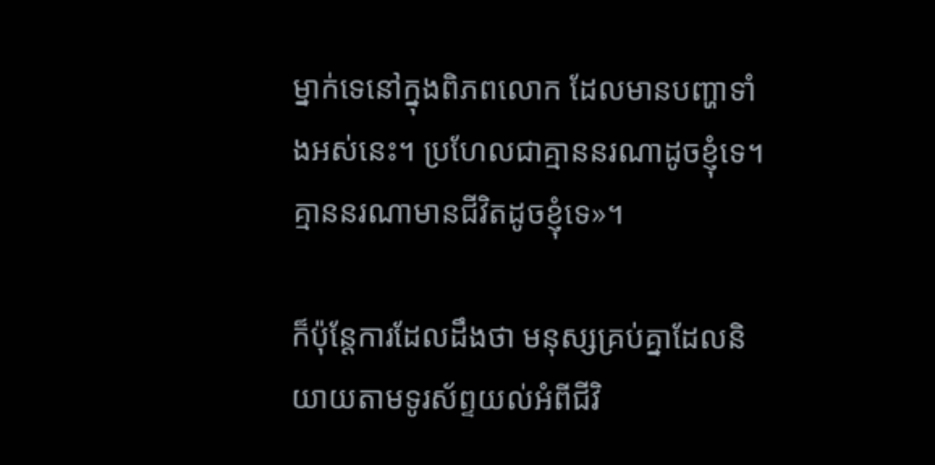ម្នាក់ទេនៅក្នុងពិភពលោក ដែលមានបញ្ហាទាំងអស់នេះ។ ប្រហែលជាគ្មាននរណាដូចខ្ញុំទេ។ គ្មាននរណាមានជីវិតដូចខ្ញុំទេ»។

ក៏ប៉ុន្ដែការដែលដឹងថា មនុស្សគ្រប់គ្នាដែលនិយាយតាមទូរស័ព្ទយល់អំពីជីវិ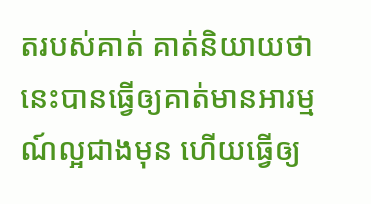តរបស់គាត់ គាត់និយាយថា នេះបានធ្វើឲ្យគាត់មានអារម្មណ៍ល្អជាងមុន ហើយធ្វើឲ្យ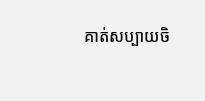គាត់សប្បាយចិ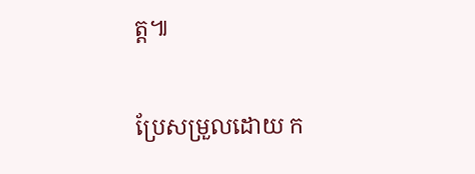ត្ដ៕

ប្រែសម្រួលដោយ ក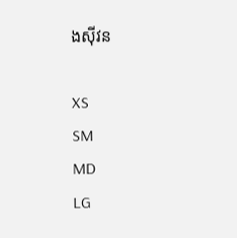ងស៊ីវន

XS
SM
MD
LG